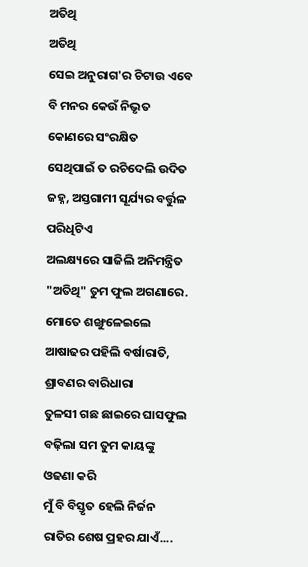ଅତିଥି
ଅତିଥି
ସେଇ ଅନୁରାଗ'ର ଚିଟାଉ ଏବେ ବି ମନର କେଉଁ ନିଭୃତ କୋଣରେ ସଂରକ୍ଷିତ
ସେଥିପାଇଁ ତ ରଚିଦେଲି ଉଦିତ ଜହ୍ନ, ଅସ୍ତଗାମୀ ସୂର୍ଯ୍ୟର ବର୍ତ୍ତୁଳ ପରିଧିଟିଏ
ଅଲକ୍ଷ୍ୟରେ ସାଜିଲି ଅନିମନ୍ତ୍ରିତ "ଅତିଥି" ତୁମ ଫୁଲ ଅଗଣାରେ.
ମୋତେ ଶଙ୍ଖୁଳେଇଲେ ଆଷାଢର ପହିଲି ବର୍ଷାରାତି, ଶ୍ରାବଣର ବାରିଧାରା
ତୁଳସୀ ଗଛ ଛାଇରେ ଘାସଫୁଲ ବଢ଼ିଲା ସମ ତୁମ କାୟଙ୍କୁ ଓଢଣା କରି
ମୁଁ ବି ବିସ୍ତୃତ ହେଲି ନିର୍ଜନ ରାତିର ଶେଷ ପ୍ରହର ଯାଏଁ....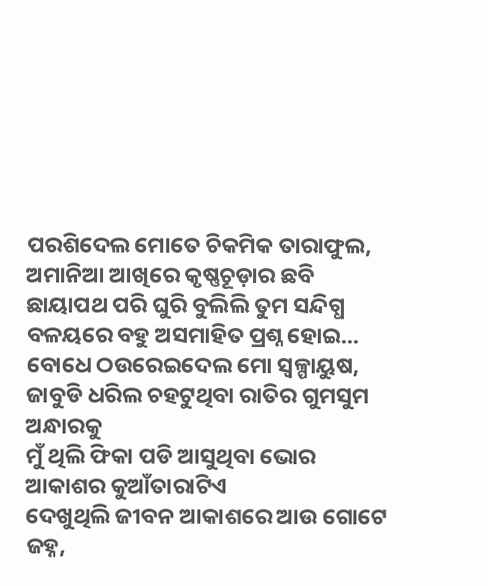ପରଶିଦେଲ ମୋତେ ଚିକମିକ ତାରାଫୁଲ, ଅମାନିଆ ଆଖିରେ କୃଷ୍ଣଚୂଡ଼ାର ଛବି
ଛାୟାପଥ ପରି ଘୁରି ବୁଲିଲି ତୁମ ସନ୍ଦିଗ୍ଧ ବଳୟରେ ବହୁ ଅସମାହିତ ପ୍ରଶ୍ନ ହୋଇ...
ବୋଧେ ଠଉରେଇଦେଲ ମୋ ସ୍ୱଳ୍ପାୟୁଷ, ଜାବୁଡି ଧରିଲ ଚହଟୁଥିବା ରାତିର ଗୁମସୁମ ଅନ୍ଧାରକୁ
ମୁଁ ଥିଲି ଫିକା ପଡି ଆସୁଥିବା ଭୋର ଆକାଶର କୁଆଁତାରାଟିଏ
ଦେଖୁଥିଲି ଜୀବନ ଆକାଶରେ ଆଉ ଗୋଟେ ଜହ୍ନ,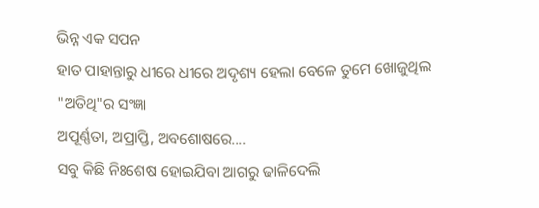ଭିନ୍ନ ଏକ ସପନ
ହାତ ପାହାନ୍ତାରୁ ଧୀରେ ଧୀରେ ଅଦୃଶ୍ୟ ହେଲା ବେଳେ ତୁମେ ଖୋଜୁଥିଲ "ଅତିଥି"ର ସଂଜ୍ଞା
ଅପୂର୍ଣ୍ଣତା, ଅପ୍ରାପ୍ତି, ଅବଶୋଷରେ....
ସବୁ କିଛି ନିଃଶେଷ ହୋଇଯିବା ଆଗରୁ ଢାଳିଦେଲି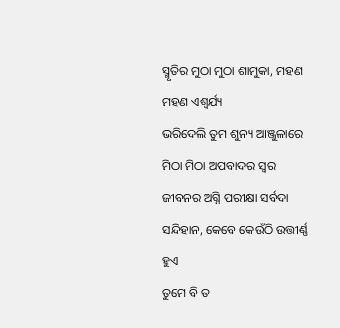ସ୍ମୃତିର ମୁଠା ମୁଠା ଶାମୁକା, ମହଣ ମହଣ ଏଶ୍ୱର୍ଯ୍ୟ
ଭରିଦେଲି ତୁମ ଶୁନ୍ୟ ଆଞ୍ଜୁଳାରେ ମିଠା ମିଠା ଅପବାଦର ସ୍ୱର
ଜୀବନର ଅଗ୍ନି ପରୀକ୍ଷା ସର୍ବଦା ସନ୍ଦିହାନ, କେବେ କେଉଁଠି ଉତ୍ତୀର୍ଣ୍ଣ ହୁଏ
ତୁମେ ବି ତ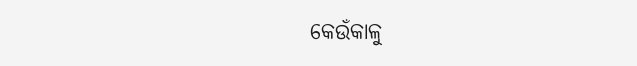କେଉଁକାଳୁ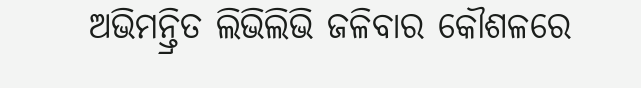ଅଭିମନ୍ତ୍ରିତ ଲିଭିଲିଭି ଜଳିବାର କୌଶଳରେ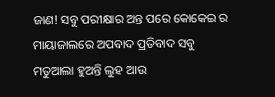ଜାଣ! ସବୁ ପରୀକ୍ଷାର ଅନ୍ତ ପରେ କୋକେଇ ର ମାୟାଜାଲରେ ଅପବାଦ ପ୍ରତିବାଦ ସବୁ
ମତୁଆଲା ହୁଅନ୍ତି ଲୁହ ଆଉ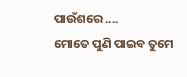ପାଉଁଶରେ ....
ମୋତେ ପୁଣି ପାଇବ ତୁମେ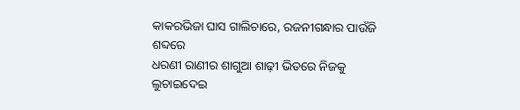କାକରଭିଜା ଘାସ ଗାଲିଚାରେ, ରଜନୀଗନ୍ଧାର ପାଉଁଜି ଶବ୍ଦରେ
ଧରଣୀ ରାଣୀର ଶାଗୁଆ ଶାଢ଼ୀ ଭିତରେ ନିଜକୁ ଲୁଚାଇଦେଇ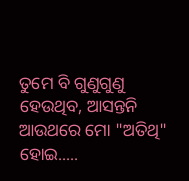ତୁମେ ବି ଗୁଣୁଗୁଣୁ ହେଉଥିବ, ଆସନ୍ତନି ଆଉଥରେ ମୋ "ଅତିଥି" ହୋଇ.....